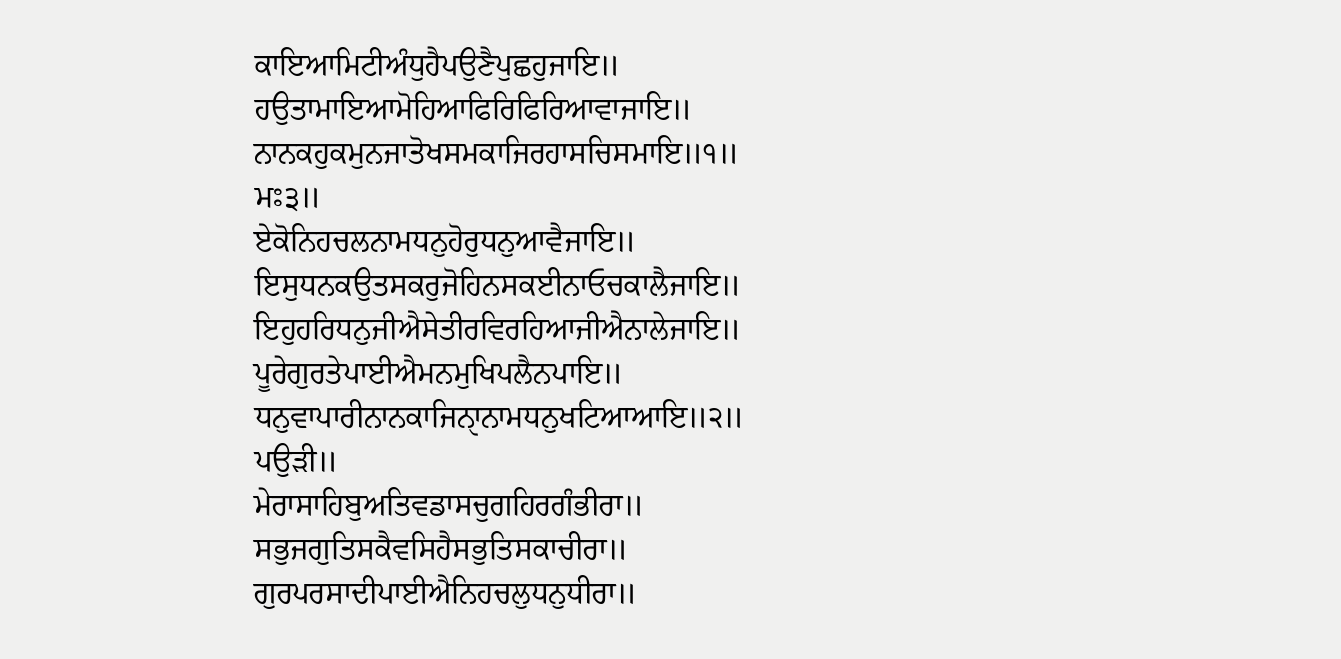ਕਾਇਆਮਿਟੀਅੰਧੁਹੈਪਉਣੈਪੁਛਹੁਜਾਇ॥
ਹਉਤਾਮਾਇਆਮੋਹਿਆਫਿਰਿਫਿਰਿਆਵਾਜਾਇ॥
ਨਾਨਕਹੁਕਮੁਨਜਾਤੋਖਸਮਕਾਜਿਰਹਾਸਚਿਸਮਾਇ॥੧॥
ਮਃ੩॥
ਏਕੋਨਿਹਚਲਨਾਮਧਨੁਹੋਰੁਧਨੁਆਵੈਜਾਇ॥
ਇਸੁਧਨਕਉਤਸਕਰੁਜੋਹਿਨਸਕਈਨਾਓਚਕਾਲੈਜਾਇ॥
ਇਹੁਹਰਿਧਨੁਜੀਐਸੇਤੀਰਵਿਰਹਿਆਜੀਐਨਾਲੇਜਾਇ॥
ਪੂਰੇਗੁਰਤੇਪਾਈਐਮਨਮੁਖਿਪਲੈਨਪਾਇ॥
ਧਨੁਵਾਪਾਰੀਨਾਨਕਾਜਿਨੑਾਨਾਮਧਨੁਖਟਿਆਆਇ॥੨॥
ਪਉੜੀ॥
ਮੇਰਾਸਾਹਿਬੁਅਤਿਵਡਾਸਚੁਗਹਿਰਗੰਭੀਰਾ॥
ਸਭੁਜਗੁਤਿਸਕੈਵਸਿਹੈਸਭੁਤਿਸਕਾਚੀਰਾ॥
ਗੁਰਪਰਸਾਦੀਪਾਈਐਨਿਹਚਲੁਧਨੁਧੀਰਾ॥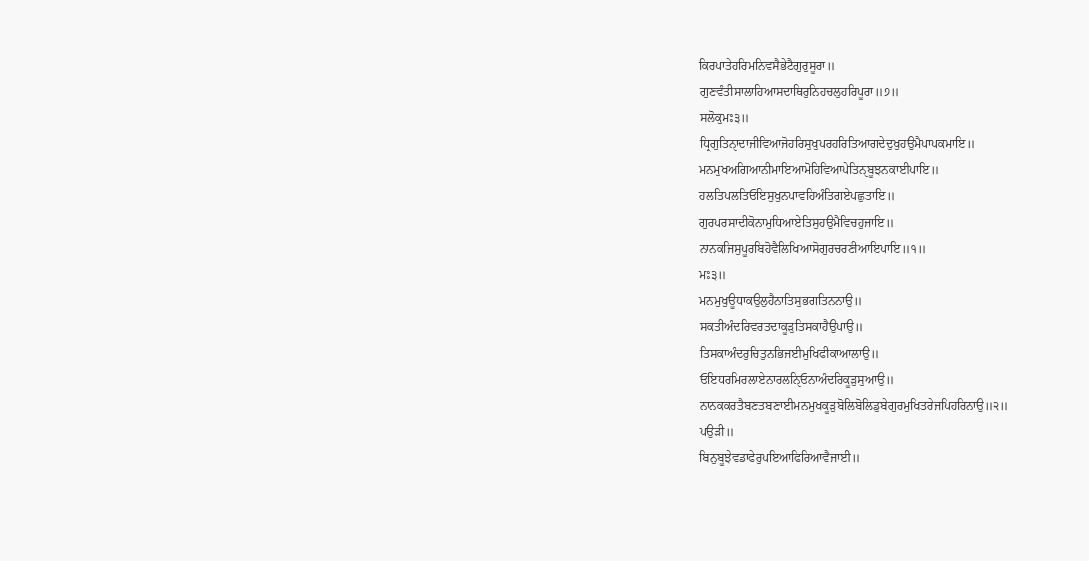ਕਿਰਪਾਤੇਹਰਿਮਨਿਵਸੈਭੇਟੈਗੁਰੁਸੂਰਾ॥
ਗੁਣਵੰਤੀਸਾਲਾਹਿਆਸਦਾਥਿਰੁਨਿਹਚਲੁਹਰਿਪੂਰਾ॥੭॥
ਸਲੋਕੁਮਃ੩॥
ਧ੍ਰਿਗੁਤਿਨੑਾਦਾਜੀਵਿਆਜੋਹਰਿਸੁਖੁਪਰਹਰਿਤਿਆਗਦੇਦੁਖੁਹਉਮੈਪਾਪਕਮਾਇ॥
ਮਨਮੁਖਅਗਿਆਨੀਮਾਇਆਮੋਹਿਵਿਆਪੇਤਿਨੑਬੂਝਨਕਾਈਪਾਇ॥
ਹਲਤਿਪਲਤਿਓਇਸੁਖੁਨਪਾਵਹਿਅੰਤਿਗਏਪਛੁਤਾਇ॥
ਗੁਰਪਰਸਾਦੀਕੋਨਾਮੁਧਿਆਏਤਿਸੁਹਉਮੈਵਿਚਹੁਜਾਇ॥
ਨਾਨਕਜਿਸੁਪੂਰਬਿਹੋਵੈਲਿਖਿਆਸੋਗੁਰਚਰਣੀਆਇਪਾਇ॥੧॥
ਮਃ੩॥
ਮਨਮੁਖੁਊਧਾਕਉਲੁਹੈਨਾਤਿਸੁਭਗਤਿਨਨਾਉ॥
ਸਕਤੀਅੰਦਰਿਵਰਤਦਾਕੂੜੁਤਿਸਕਾਹੈਉਪਾਉ॥
ਤਿਸਕਾਅੰਦਰੁਚਿਤੁਨਭਿਜਈਮੁਖਿਫੀਕਾਆਲਾਉ॥
ਓਇਧਰਮਿਰਲਾਏਨਾਰਲਨਿੑਓਨਾਅੰਦਰਿਕੂੜੁਸੁਆਉ॥
ਨਾਨਕਕਰਤੈਬਣਤਬਣਾਈਮਨਮੁਖਕੂੜੁਬੋਲਿਬੋਲਿਡੁਬੇਗੁਰਮੁਖਿਤਰੇਜਪਿਹਰਿਨਾਉ॥੨॥
ਪਉੜੀ॥
ਬਿਨੁਬੂਝੇਵਡਾਫੇਰੁਪਇਆਫਿਰਿਆਵੈਜਾਈ॥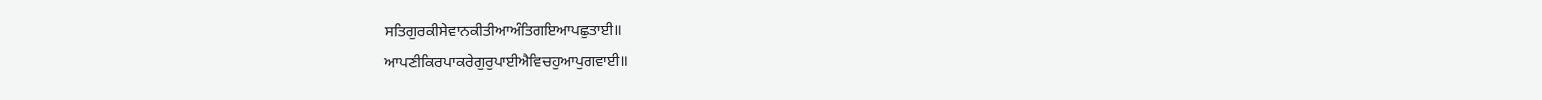ਸਤਿਗੁਰਕੀਸੇਵਾਨਕੀਤੀਆਅੰਤਿਗਇਆਪਛੁਤਾਈ॥
ਆਪਣੀਕਿਰਪਾਕਰੇਗੁਰੁਪਾਈਐਵਿਚਹੁਆਪੁਗਵਾਈ॥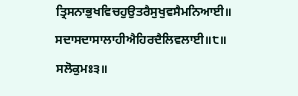ਤ੍ਰਿਸਨਾਭੁਖਵਿਚਹੁਉਤਰੈਸੁਖੁਵਸੈਮਨਿਆਈ॥
ਸਦਾਸਦਾਸਾਲਾਹੀਐਹਿਰਦੈਲਿਵਲਾਈ॥੮॥
ਸਲੋਕੁਮਃ੩॥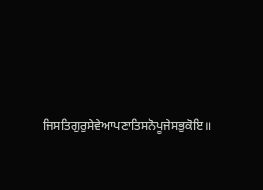ਜਿਸਤਿਗੁਰੁਸੇਵੇਆਪਣਾਤਿਸਨੋਪੂਜੇਸਭੁਕੋਇ॥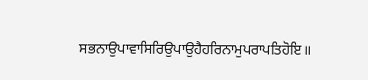ਸਭਨਾਉਪਾਵਾਸਿਰਿਉਪਾਉਹੈਹਰਿਨਾਮੁਪਰਾਪਤਿਹੋਇ॥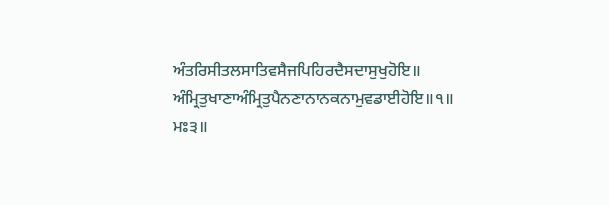ਅੰਤਰਿਸੀਤਲਸਾਤਿਵਸੈਜਪਿਹਿਰਦੈਸਦਾਸੁਖੁਹੋਇ॥
ਅੰਮ੍ਰਿਤੁਖਾਣਾਅੰਮ੍ਰਿਤੁਪੈਨਣਾਨਾਨਕਨਾਮੁਵਡਾਈਹੋਇ॥੧॥
ਮਃ੩॥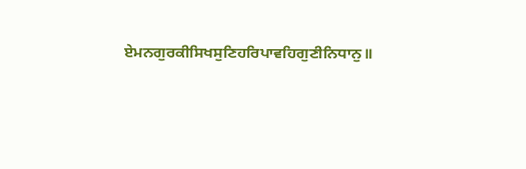ਏਮਨਗੁਰਕੀਸਿਖਸੁਣਿਹਰਿਪਾਵਹਿਗੁਣੀਨਿਧਾਨੁ॥